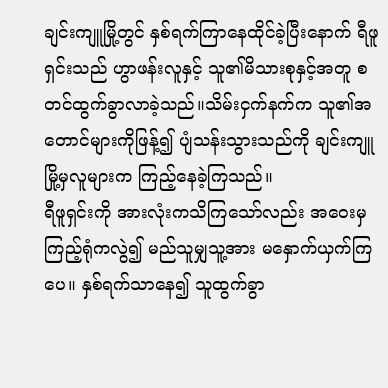ချင်းကျူမြို့တွင် နှစ်ရက်ကြာနေထိုင်ခဲ့ပြီးနောက် ရီဖူရှင်းသည် ဟွာဖန်းလူနှင့် သူ၏မိသားစုနှင့်အတူ စတင်ထွက်ခွာလာခဲ့သည်။သိမ်းငှက်နက်က သူ၏အတောင်များကိုဖြန့်၍ ပျံသန်းသွားသည်ကို ချင်းကျူမြို့မှလူများက ကြည့်နေခဲ့ကြသည်။
ရီဖူရှင်းကို အားလုံးကသိကြသော်လည်း အဝေးမှကြည့်ရုံကလွဲ၍ မည်သူမျှသူ့အား မနှောက်ယှက်ကြပေ။ နှစ်ရက်သာနေ၍ သူထွက်ခွာ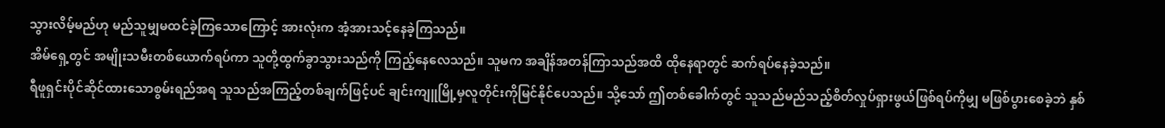သွားလိမ့်မည်ဟု မည်သူမျှမထင်ခဲ့ကြသောကြောင့် အားလုံးက အံ့အားသင့်နေခဲ့ကြသည်။
အိမ်ရှေ့တွင် အမျိုးသမီးတစ်ယောက်ရပ်ကာ သူတို့ထွက်ခွာသွားသည်ကို ကြည့်နေလေသည်။ သူမက အချိန်အတန်ကြာသည်အထိ ထိုနေရာတွင် ဆက်ရပ်နေခဲ့သည်။
ရီဖူရှင်းပိုင်ဆိုင်ထားသောစွမ်းရည်အရ သူသည်အကြည့်တစ်ချက်ဖြင့်ပင် ချင်းကျူမြို့မှလူတိုင်းကိုမြင်နိုင်ပေသည်။ သို့သော် ဤတစ်ခေါက်တွင် သူသည်မည်သည့်စိတ်လှုပ်ရှားဖွယ်ဖြစ်ရပ်ကိုမျှ မဖြစ်ပွားစေခဲ့ဘဲ နှစ်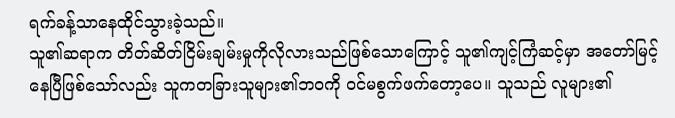ရက်ခန့်သာနေထိုင်သွားခဲ့သည်။
သူ၏ဆရာက တိတ်ဆိတ်ငြိမ်းချမ်းမှုကိုလိုလားသည်ဖြစ်သောကြောင့် သူ၏ကျင့်ကြံဆင့်မှာ အတော်မြင့်နေပြီဖြစ်သော်လည်း သူကတခြားသူများ၏ဘဝကို ဝင်မစွက်ဖက်တော့ပေ။ သူသည် လူများ၏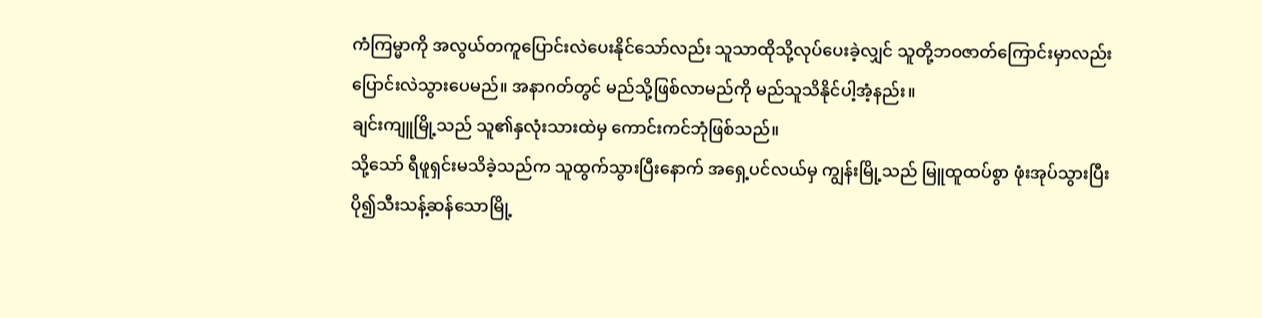ကံကြမ္မာကို အလွယ်တကူပြောင်းလဲပေးနိုင်သော်လည်း သူသာထိုသို့လုပ်ပေးခဲ့လျှင် သူတို့ဘဝဇာတ်ကြောင်းမှာလည်း ပြောင်းလဲသွားပေမည်။ အနာဂတ်တွင် မည်သို့ဖြစ်လာမည်ကို မည်သူသိနိုင်ပါ့အံ့နည်း။
ချင်းကျူမြို့သည် သူ၏နှလုံးသားထဲမှ ကောင်းကင်ဘုံဖြစ်သည်။
သို့သော် ရီဖူရှင်းမသိခဲ့သည်က သူထွက်သွားပြီးနောက် အရှေ့ပင်လယ်မှ ကျွန်းမြို့သည် မြူထူထပ်စွာ ဖုံးအုပ်သွားပြီး ပို၍သီးသန့်ဆန်သောမြို့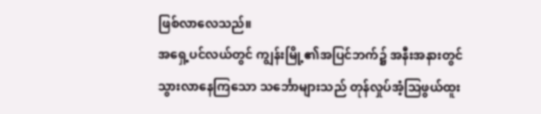ဖြစ်လာလေသည်။
အရှေ့ပင်လယ်တွင် ကျွန်းမြို့၏အပြင်ဘက်၌ အနီးအနားတွင် သွားလာနေကြသော သင်္ဘောများသည် တုန်လှုပ်အံ့သြဖွယ်ထူး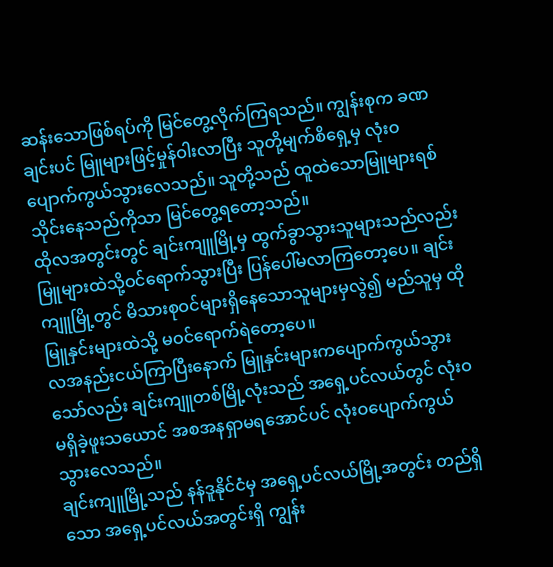ဆန်းသောဖြစ်ရပ်ကို မြင်တွေ့လိုက်ကြရသည်။ ကျွန်းစုက ခဏချင်းပင် မြူများဖြင့်မှုန်ဝါးလာပြီး သူတို့မျက်စိရှေ့မှ လုံးဝပျောက်ကွယ်သွားလေသည်။ သူတို့သည် ထူထဲသောမြူများရစ်သိုင်းနေသည်ကိုသာ မြင်တွေ့ရတော့သည်။
ထိုလအတွင်းတွင် ချင်းကျူမြို့မှ ထွက်ခွာသွားသူများသည်လည်း မြူများထဲသို့ဝင်ရောက်သွားပြီး ပြန်ပေါ်မလာကြတော့ပေ။ ချင်းကျူမြို့တွင် မိသားစုဝင်များရှိနေသောသူများမှလွဲ၍ မည်သူမှ ထိုမြူနှင်းများထဲသို့ မဝင်ရောက်ရဲတော့ပေ။
လအနည်းငယ်ကြာပြီးနောက် မြူနှင်းများကပျောက်ကွယ်သွားသော်လည်း ချင်းကျူတစ်မြို့လုံးသည် အရှေ့ပင်လယ်တွင် လုံးဝမရှိခဲ့ဖူးသယောင် အစအနရှာမရအောင်ပင် လုံးဝပျောက်ကွယ်သွားလေသည်။
ချင်းကျူမြို့သည် နန်ဒူနိုင်ငံမှ အရှေ့ပင်လယ်မြို့အတွင်း တည်ရှိသော အရှေ့ပင်လယ်အတွင်းရှိ ကျွန်း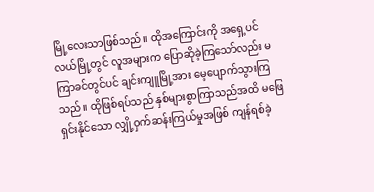မြို့လေးသာဖြစ်သည်။ ထိုအကြောင်းကို အရှေ့ပင်လယ်မြို့တွင် လူအများက ပြောဆိုခဲ့ကြသော်လည်း မကြာခင်တွင်ပင် ချင်းကျူမြို့အား မေ့ပျောက်သွားကြသည်။ ထိုဖြစ်ရပ်သည် နှစ်များစွာကြာသည်အထိ မဖြေရှင်းနိုင်သော လျှို့ဝှက်ဆန်းကြယ်မှုအဖြစ် ကျန်ရစ်ခဲ့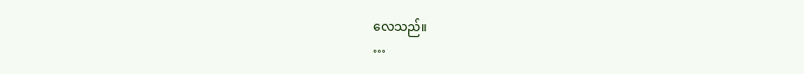လေသည်။
…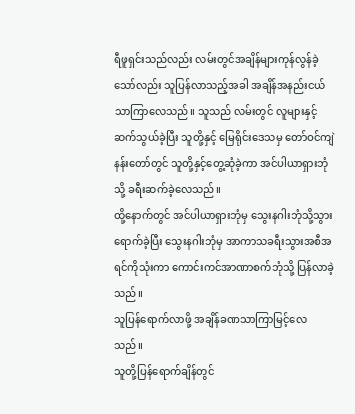ရီဖူရှင်းသည်လည်း လမ်းတွင်အချိန်များကုန်လွန်ခဲ့သော်လည်း သူပြန်လာသည့်အခါ အချိန်အနည်းငယ်သာကြာလေသည်။ သူသည် လမ်းတွင် လူများနှင့်ဆက်သွယ်ခဲ့ပြီး သူတို့နှင့် မြေရိုင်းဒေသမှ တော်ဝင်ကျဲနန်းတော်တွင် သူတို့နှင့်တွေ့ဆုံခဲ့ကာ အင်ပါယာရှားဘုံသို့ ခရီးဆက်ခဲ့လေသည်။
ထို့နောက်တွင် အင်ပါယာရှားဘုံမှ သွေးနဂါးဘုံသို့သွားရောက်ခဲ့ပြီး သွေးနဂါးဘုံမှ အာကာသခရီးသွားအစီအရင်ကိုသုံးကာ ကောင်းကင်အာဏာစက်ဘုံသို့ ပြန်လာခဲ့သည်။
သူပြန်ရောက်လာဖို့ အချိန်ခဏသာကြာမြင့်လေသည်။
သူတို့ပြန်ရောက်ချိန်တွင်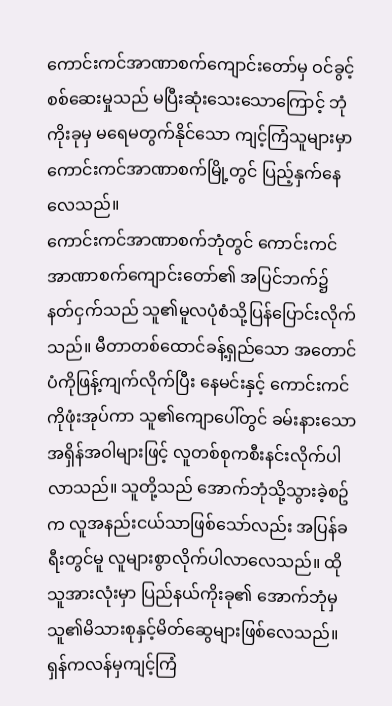ကောင်းကင်အာဏာစက်ကျောင်းတော်မှ ဝင်ခွင့် စစ်ဆေးမှုသည် မပြီးဆုံးသေးသောကြောင့် ဘုံကိုးခုမှ မရေမတွက်နိုင်သော ကျင့်ကြံသူများမှာ ကောင်းကင်အာဏာစက်မြို့တွင် ပြည့်နှက်နေလေသည်။
ကောင်းကင်အာဏာစက်ဘုံတွင် ကောင်းကင်အာဏာစက်ကျောင်းတော်၏ အပြင်ဘက်၌ နတ်ငှက်သည် သူ၏မူလပုံစံသို့ပြန်ပြောင်းလိုက်သည်။ မီတာတစ်ထောင်ခန့်ရှည်သော အတောင်ပံကိုဖြန့်ကျက်လိုက်ပြီး နေမင်းနှင့် ကောင်းကင်ကိုဖုံးအုပ်ကာ သူ၏ကျောပေါ်တွင် ခမ်းနားသောအရှိန်အဝါများဖြင့် လူတစ်စုကစီးနင်းလိုက်ပါလာသည်။ သူတို့သည် အောက်ဘုံသို့သွားခဲ့စဥ်က လူအနည်းငယ်သာဖြစ်သော်လည်း အပြန်ခရီးတွင်မူ လူများစွာလိုက်ပါလာလေသည်။ ထိုသူအားလုံးမှာ ပြည်နယ်ကိုးခု၏ အောက်ဘုံမှ သူ၏မိသားစုနှင့်မိတ်ဆွေများဖြစ်လေသည်။
ရှန်ကလန်မှကျင့်ကြံ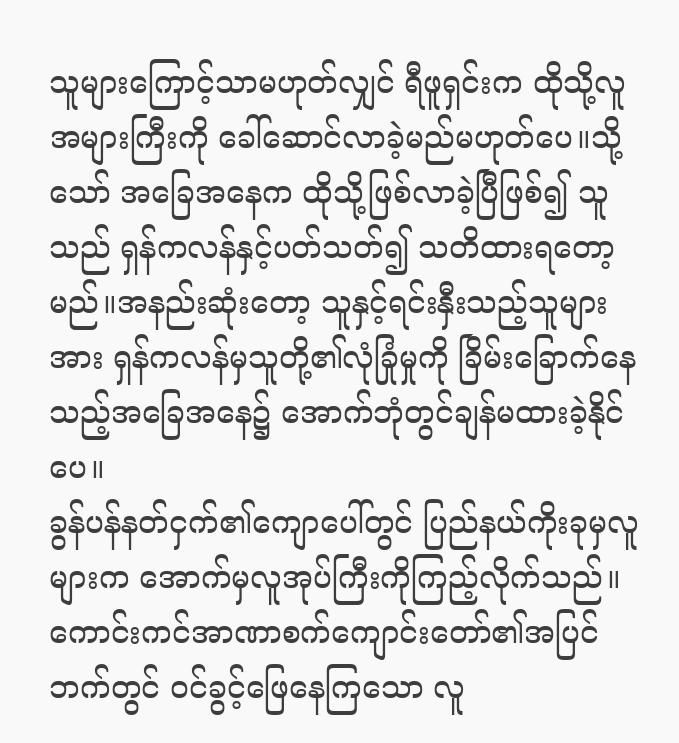သူများကြောင့်သာမဟုတ်လျှင် ရီဖူရှင်းက ထိုသို့လူအများကြီးကို ခေါ်ဆောင်လာခဲ့မည်မဟုတ်ပေ။သို့သော် အခြေအနေက ထိုသို့ဖြစ်လာခဲ့ပြီဖြစ်၍ သူသည် ရှန်ကလန်နှင့်ပတ်သတ်၍ သတိထားရတော့မည်။အနည်းဆုံးတော့ သူနှင့်ရင်းနှီးသည့်သူများအား ရှန်ကလန်မှသူတို့၏လုံခြုံမှုကို ခြိမ်းခြောက်နေသည့်အခြေအနေ၌ အောက်ဘုံတွင်ချန်မထားခဲ့နိုင်ပေ။
ခွန်ပန်နတ်ငှက်၏ကျောပေါ်တွင် ပြည်နယ်ကိုးခုမှလူများက အောက်မှလူအုပ်ကြီးကိုကြည့်လိုက်သည်။ ကောင်းကင်အာဏာစက်ကျောင်းတော်၏အပြင်ဘက်တွင် ဝင်ခွင့်ဖြေနေကြသော လူ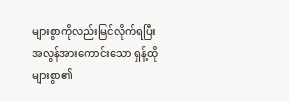များစွာကိုလည်းမြင်လိုက်ရပြီး အလွန်အားကောင်းသော ရှန့်ထိုများစွာ၏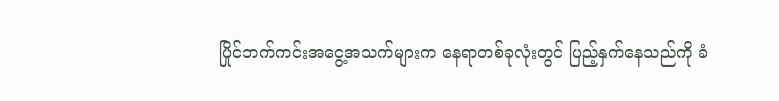ပြိုင်ဘက်ကင်းအငွေ့အသက်များက နေရာတစ်ခုလုံးတွင် ပြည့်နှက်နေသည်ကို ခံ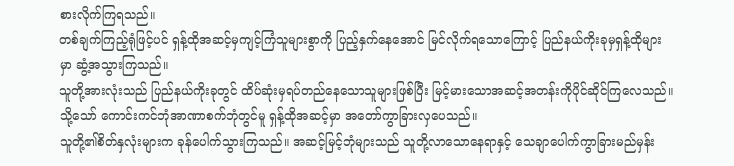စားလိုက်ကြရသည်။
တစ်ချက်ကြည့်ရုံဖြင့်ပင် ရှန့်ထိုအဆင့်မှကျင့်ကြံသူများစွာကို ပြည့်နှက်နေအောင် မြင်လိုက်ရသောကြောင့် ပြည်နယ်ကိုးခုမှရှန့်ထိုများမှာ ဆွံ့အသွားကြသည်။
သူတို့အားလုံးသည် ပြည်နယ်ကိုးခုတွင် ထိပ်ဆုံးမှရပ်တည်နေသောသူများဖြစ်ပြီး မြင့်မားသောအဆင့်အတန်းကိုပိုင်ဆိုင်ကြလေသည်။ သို့သော် ကောင်းကင်ဘုံအာဏာစက်ဘုံတွင်မူ ရှန့်ထိုအဆင့်မှာ အတော်ကွာခြားလှပေသည်။
သူတို့၏စိတ်နှလုံးများက ခုန်ပေါက်သွားကြသည်။ အဆင့်မြင့်ဘုံများသည် သူတို့လာသောနေရာနှင့် သေချာပေါက်ကွာခြားမည်မှန်း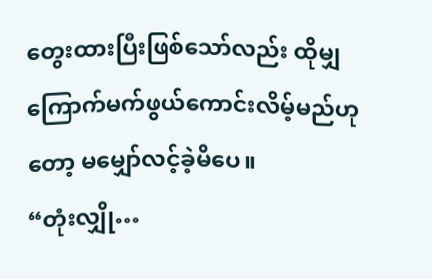တွေးထားပြီးဖြစ်သော်လည်း ထိုမျှကြောက်မက်ဖွယ်ကောင်းလိမ့်မည်ဟုတော့ မမျှော်လင့်ခဲ့မိပေ။
“တုံးလျှို…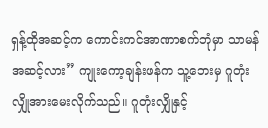ရှန့်ထိုအဆင့်က ကောင်းကင်အာဏာစက်ဘုံမှာ သာမန်အဆင့်လား” ကျုးကော့ချန်းဖန်က သူ့ဘေးမှ ဂူတုံးလျှိုအားမေးလိုက်သည်။ ဂူတုံးလျှိုနှင့်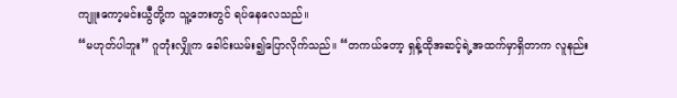ကျူးကော့မင်းယွီတို့က သူ့ဘေးတွင် ရပ်နေလေသည်။
“မဟုတ်ပါဘူး” ဂူတုံးလျှိုက ခေါင်းယမ်း၍ပြောလိုက်သည်။ “တကယ်တော့ ရှန့်ထိုအဆင့်ရဲ့အထက်မှာရှိတာက လူနည်း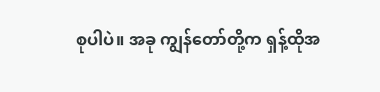စုပါပဲ။ အခု ကျွန်တော်တို့က ရှန့်ထိုအ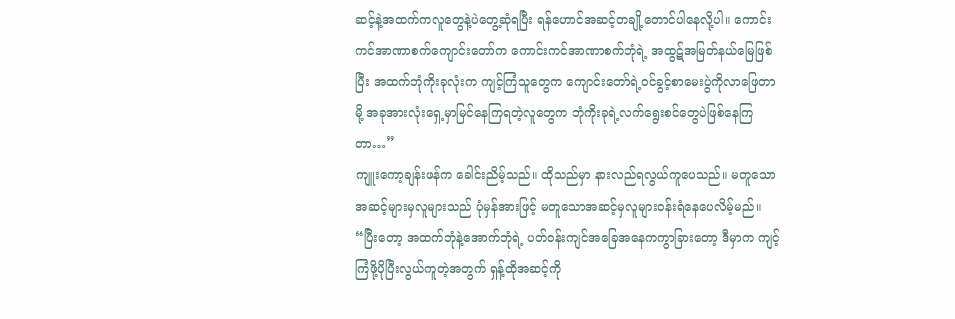ဆင့်နဲ့အထက်ကလူတွေနဲ့ပဲတွေ့ဆုံရပြီး ရန်ဟောင်အဆင့်တချို့တောင်ပါနေလို့ပါ။ ကောင်းကင်အာဏာစက်ကျောင်းတော်က ကောင်းကင်အာဏာစက်ဘုံရဲ့ အထွဋ်အမြတ်နယ်မြေဖြစ်ပြီး အထက်ဘုံကိုးခုလုံးက ကျင့်ကြံသူတွေက ကျောင်းတော်ရဲ့ဝင်ခွင့်စာမေးပွဲကိုလာဖြေတာမို့ အခုအားလုံးရှေ့မှာမြင်နေကြရတဲ့လူတွေက ဘုံကိုးခုရဲ့လက်ရွေးစင်တွေပဲဖြစ်နေကြတာ…”
ကျူးကော့ချန်းဖန်က ခေါင်းညိမ့်သည်။ ထိုသည်မှာ နားလည်ရလွယ်ကူပေသည်။ မတူသောအဆင့်များမှလူများသည် ပုံမှန်အားဖြင့် မတူသောအဆင့်မှလူများဝန်းရံနေပေလိမ့်မည်။
“ပြီးတော့ အထက်ဘုံနဲ့အောက်ဘုံရဲ့ ပတ်ဝန်းကျင်အခြေအနေကကွာခြားတော့ ဒီမှာက ကျင့်ကြံဖို့ပိုပြီးလွယ်ကူတဲ့အတွက် ရှန့်ထိုအဆင့်ကို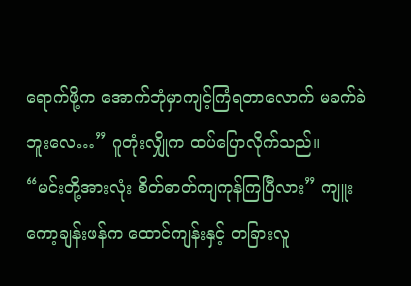ရောက်ဖို့က အောက်ဘုံမှာကျင့်ကြံရတာလောက် မခက်ခဲဘူးလေ…” ဂူတုံးလျှိုက ထပ်ပြောလိုက်သည်။
“မင်းတို့အားလုံး စိတ်ဓာတ်ကျကုန်ကြပြီလား” ကျူးကော့ချန်းဖန်က ထောင်ကျန်းနှင့် တခြားလူ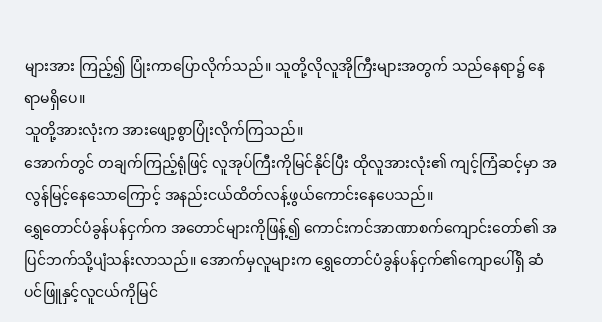များအား ကြည့်၍ ပြုံးကာပြောလိုက်သည်။ သူတို့လိုလူအိုကြီးများအတွက် သည်နေရာ၌ နေရာမရှိပေ။
သူတို့အားလုံးက အားဖျော့စွာပြုံးလိုက်ကြသည်။
အောက်တွင် တချက်ကြည့်ရုံဖြင့် လူအုပ်ကြီးကိုမြင်နိုင်ပြီး ထိုလူအားလုံး၏ ကျင့်ကြံဆင့်မှာ အလွန်မြင့်နေသောကြောင့် အနည်းငယ်ထိတ်လန့်ဖွယ်ကောင်းနေပေသည်။
ရွှေတောင်ပံခွန်ပန်ငှက်က အတောင်များကိုဖြန့်၍ ကောင်းကင်အာဏာစက်ကျောင်းတော်၏ အပြင်ဘက်သို့ပျံသန်းလာသည်။ အောက်မှလူများက ရွှေတောင်ပံခွန်ပန်ငှက်၏ကျောပေါ်ရှိ ဆံပင်ဖြူနှင့်လူငယ်ကိုမြင်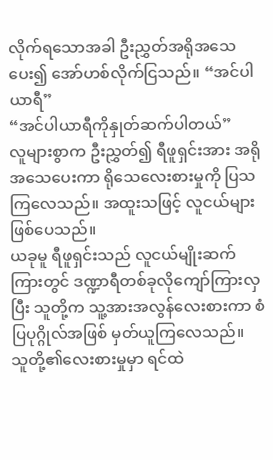လိုက်ရသောအခါ ဦးညွှတ်အရိုအသေပေး၍ အော်ဟစ်လိုက်ငြသည်။ “အင်ပါယာရီ”
“အင်ပါယာရီကိုနှုတ်ဆက်ပါတယ်”
လူများစွာက ဦးညွှတ်၍ ရီဖူရှင်းအား အရိုအသေပေးကာ ရိုသေလေးစားမှုကို ပြသကြလေသည်။ အထူးသဖြင့် လူငယ်များဖြစ်ပေသည်။
ယခုမူ ရီဖူရှင်းသည် လူငယ်မျိုးဆက်ကြားတွင် ဒဏ္ဍာရီတစ်ခုလိုကျော်ကြားလှပြီး သူတို့က သူ့အားအလွန်လေးစားကာ စံပြပုဂ္ဂိုလ်အဖြစ် မှတ်ယူကြလေသည်။
သူတို့၏လေးစားမှုမှာ ရင်ထဲ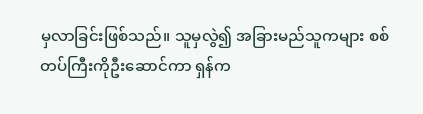မှလာခြင်းဖြစ်သည်။ သူမှလွဲ၍ အခြားမည်သူကများ စစ်တပ်ကြီးကိုဦးဆောင်ကာ ရှန်က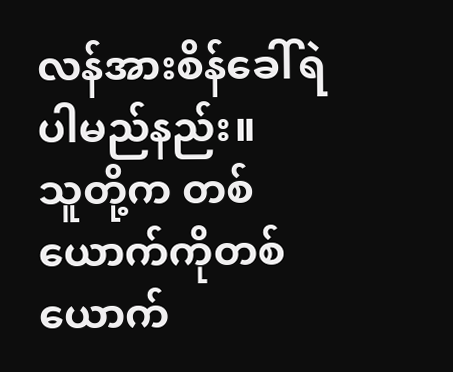လန်အားစိန်ခေါ်ရဲပါမည်နည်း။
သူတို့က တစ်ယောက်ကိုတစ်ယောက်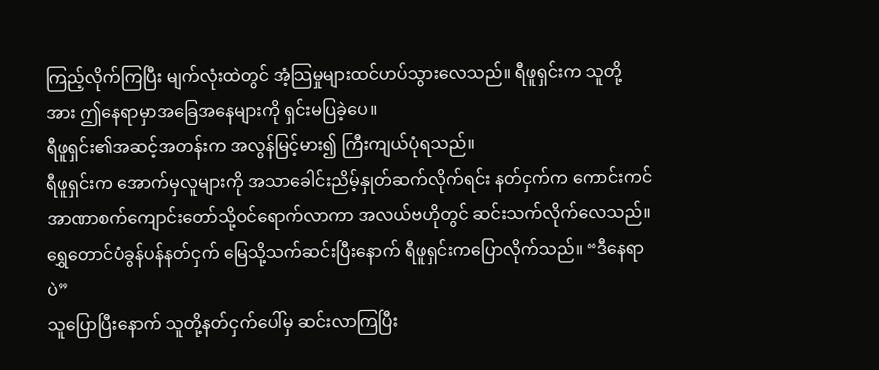ကြည့်လိုက်ကြပြီး မျက်လုံးထဲတွင် အံ့သြမှုများထင်ဟပ်သွားလေသည်။ ရီဖူရှင်းက သူတို့အား ဤနေရာမှာအခြေအနေများကို ရှင်းမပြခဲ့ပေ။
ရီဖူရှင်း၏အဆင့်အတန်းက အလွန်မြင့်မား၍ ကြီးကျယ်ပုံရသည်။
ရီဖူရှင်းက အောက်မှလူများကို အသာခေါင်းညိမ့်နှုတ်ဆက်လိုက်ရင်း နတ်ငှက်က ကောင်းကင်အာဏာစက်ကျောင်းတော်သို့ဝင်ရောက်လာကာ အလယ်ဗဟိုတွင် ဆင်းသက်လိုက်လေသည်။
ရွှေတောင်ပံခွန်ပန်နတ်ငှက် မြေသို့သက်ဆင်းပြီးနောက် ရီဖူရှင်းကပြောလိုက်သည်။ “ဒီနေရာပဲ”
သူပြောပြီးနောက် သူတို့နတ်ငှက်ပေါ်မှ ဆင်းလာကြပြီး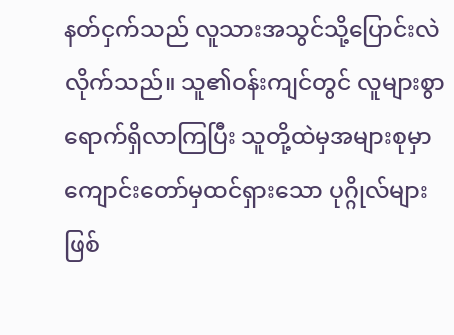နတ်ငှက်သည် လူသားအသွင်သို့ပြောင်းလဲလိုက်သည်။ သူ၏ဝန်းကျင်တွင် လူများစွာရောက်ရှိလာကြပြီး သူတို့ထဲမှအများစုမှာ ကျောင်းတော်မှထင်ရှားသော ပုဂ္ဂိုလ်များဖြစ်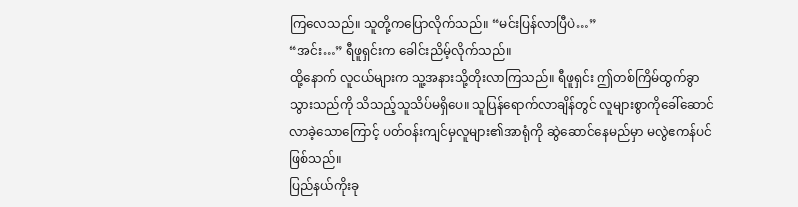ကြလေသည်။ သူတို့ကပြောလိုက်သည်။ “မင်းပြန်လာပြီပဲ…”
“အင်း…” ရီဖူရှင်းက ခေါင်းညိမ့်လိုက်သည်။
ထို့နောက် လူငယ်များက သူ့အနားသို့တိုးလာကြသည်။ ရီဖူရှင်း ဤတစ်ကြိမ်ထွက်ခွာသွားသည်ကို သိသည့်သူသိပ်မရှိပေ။ သူပြန်ရောက်လာချိန်တွင် လူများစွာကိုခေါ်ဆောင်လာခဲ့သောကြောင့် ပတ်ဝန်းကျင်မှလူများ၏အာရုံကို ဆွဲဆောင်နေမည်မှာ မလွဲဧကန်ပင်ဖြစ်သည်။
ပြည်နယ်ကိုးခု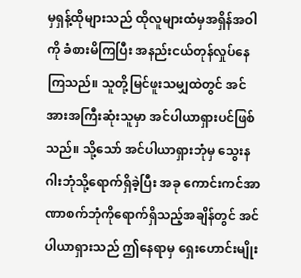မှရှန့်ထိုများသည် ထိုလူများထံမှအရှိန်အဝါကို ခံစားမိကြပြီး အနည်းငယ်တုန်လှုပ်နေကြသည်။ သူတို့မြင်ဖူးသမျှထဲတွင် အင်အားအကြီးဆုံးသူမှာ အင်ပါယာရှားပင်ဖြစ်သည်။ သို့သော် အင်ပါယာရှားဘုံမှ သွေးနဂါးဘုံသို့ရောက်ရှိခဲ့ပြီး အခု ကောင်းကင်အာဏာစက်ဘုံကိုရောက်ရှိသည့်အချိန်တွင် အင်ပါယာရှားသည် ဤနေရာမှ ရှေးဟောင်းမျိုး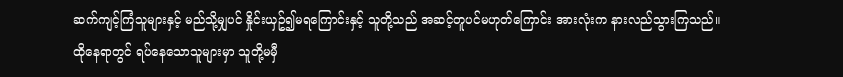ဆက်ကျင့်ကြံသူများနှင့် မည်သို့မျှပင် နှိုင်းယှဥ်၍မရကြောင်းနှင့် သူတို့သည် အဆင့်တူပင်မဟုတ်ကြောင်း အားလုံးက နားလည်သွားကြသည်။
ထိုနေရာတွင် ရပ်နေသောသူများမှာ သူတို့မမှီ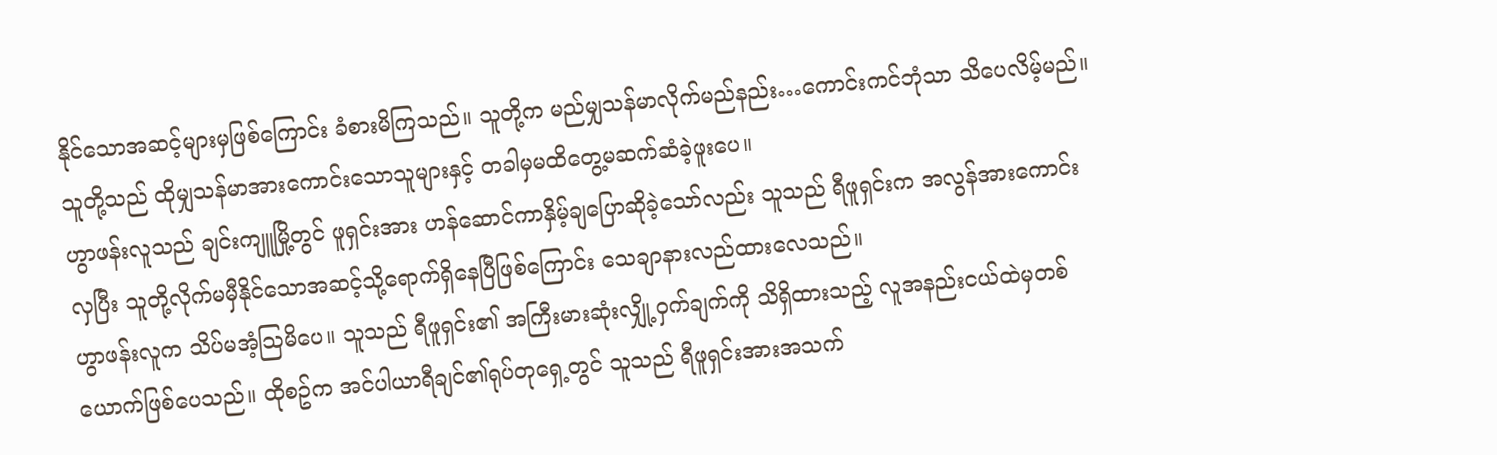နိုင်သောအဆင့်များမှဖြစ်ကြောင်း ခံစားမိကြသည်။ သူတို့က မည်မျှသန်မာလိုက်မည်နည်း…ကောင်းကင်ဘုံသာ သိပေလိမ့်မည်။
သူတို့သည် ထိုမျှသန်မာအားကောင်းသောသူများနှင့် တခါမှမထိတွေ့မဆက်ဆံခဲ့ဖူးပေ။
ဟွာဖန်းလူသည် ချင်းကျူမြို့တွင် ဖူရှင်းအား ဟန်ဆောင်ကာနှိမ့်ချပြောဆိုခဲ့သော်လည်း သူသည် ရီဖူရှင်းက အလွန်အားကောင်းလှပြီး သူတို့လိုက်မမှီနိုင်သောအဆင့်သို့ရောက်ရှိနေပြီဖြစ်ကြောင်း သေချာနားလည်ထားလေသည်။
ဟွာဖန်းလူက သိပ်မအံ့သြမိပေ။ သူသည် ရီဖူရှင်း၏ အကြီးမားဆုံးလျှို့ဝှက်ချက်ကို သိရှိထားသည့် လူအနည်းငယ်ထဲမှတစ်ယောက်ဖြစ်ပေသည်။ ထိုစဥ်က အင်ပါယာရီချင်၏ရုပ်တုရှေ့တွင် သူသည် ရီဖူရှင်းအားအသက်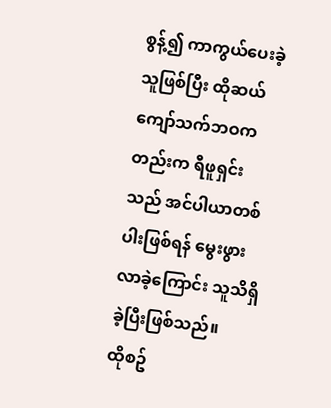စွန့်၍ ကာကွယ်ပေးခဲ့သူဖြစ်ပြီး ထိုဆယ်ကျော်သက်ဘဝကတည်းက ရီဖူရှင်းသည် အင်ပါယာတစ်ပါးဖြစ်ရန် မွေးဖွားလာခဲ့ကြောင်း သူသိရှိခဲ့ပြီးဖြစ်သည်။
ထိုစဥ်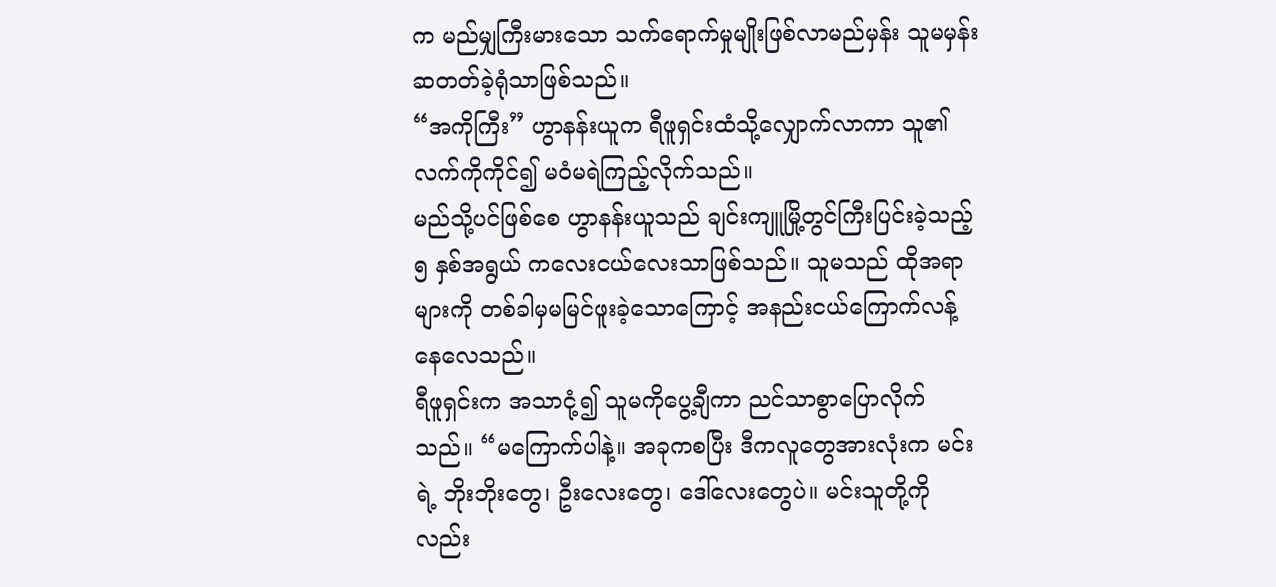က မည်မျှကြီးမားသော သက်ရောက်မှုမျိုးဖြစ်လာမည်မှန်း သူမမှန်းဆတတ်ခဲ့ရုံသာဖြစ်သည်။
“အကိုကြီး” ဟွာနန်းယူက ရီဖူရှင်းထံသို့လျှောက်လာကာ သူ၏လက်ကိုကိုင်၍ မဝံမရဲကြည့်လိုက်သည်။
မည်သို့ပင်ဖြစ်စေ ဟွာနန်းယူသည် ချင်းကျူမြို့တွင်ကြီးပြင်းခဲ့သည့် ၅ နှစ်အရွယ် ကလေးငယ်လေးသာဖြစ်သည်။ သူမသည် ထိုအရာများကို တစ်ခါမှမမြင်ဖူးခဲ့သောကြောင့် အနည်းငယ်ကြောက်လန့်နေလေသည်။
ရီဖူရှင်းက အသာငုံ့၍ သူမကိုပွေ့ချီကာ ညင်သာစွာပြောလိုက်သည်။ “မကြောက်ပါနဲ့။ အခုကစပြီး ဒီကလူတွေအားလုံးက မင်းရဲ့ ဘိုးဘိုးတွေ၊ ဦးလေးတွေ၊ ဒေါ်လေးတွေပဲ။ မင်းသူတို့ကိုလည်း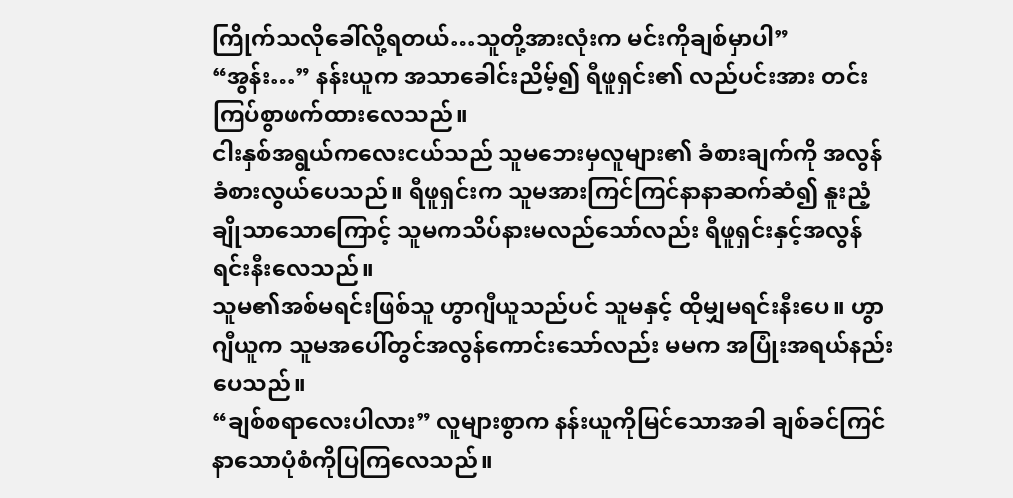ကြိုက်သလိုခေါ်လို့ရတယ်…သူတို့အားလုံးက မင်းကိုချစ်မှာပါ”
“အွန်း…” နန်းယူက အသာခေါင်းညိမ့်၍ ရီဖူရှင်း၏ လည်ပင်းအား တင်းကြပ်စွာဖက်ထားလေသည်။
ငါးနှစ်အရွယ်ကလေးငယ်သည် သူမဘေးမှလူများ၏ ခံစားချက်ကို အလွန်ခံစားလွယ်ပေသည်။ ရီဖူရှင်းက သူမအားကြင်ကြင်နာနာဆက်ဆံ၍ နူးညံ့ချိုသာသောကြောင့် သူမကသိပ်နားမလည်သော်လည်း ရီဖူရှင်းနှင့်အလွန်ရင်းနီးလေသည်။
သူမ၏အစ်မရင်းဖြစ်သူ ဟွာဂျီယူသည်ပင် သူမနှင့် ထိုမျှမရင်းနီးပေ။ ဟွာဂျီယူက သူမအပေါ်တွင်အလွန်ကောင်းသော်လည်း မမက အပြုံးအရယ်နည်းပေသည်။
“ချစ်စရာလေးပါလား” လူများစွာက နန်းယူကိုမြင်သောအခါ ချစ်ခင်ကြင်နာသောပုံစံကိုပြကြလေသည်။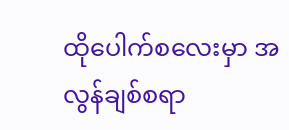ထိုပေါက်စလေးမှာ အလွန်ချစ်စရာ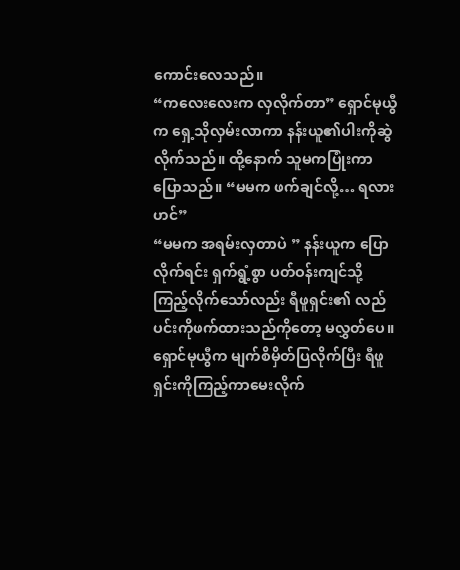ကောင်းလေသည်။
“ကလေးလေးက လှလိုက်တာ” ရှောင်မုယွီက ရှေ့သိုလှမ်းလာကာ နန်းယူ၏ပါးကိုဆွဲလိုက်သည်။ ထို့နောက် သူမကပြုံးကာပြောသည်။ “မမက ဖက်ချင်လို့… ရလားဟင်”
“မမက အရမ်းလှတာပဲ ” နန်းယူက ပြောလိုက်ရင်း ရှက်ရွံ့စွာ ပတ်ဝန်းကျင်သို့ကြည့်လိုက်သော်လည်း ရီဖူရှင်း၏ လည်ပင်းကိုဖက်ထားသည်ကိုတော့ မလွှတ်ပေ။
ရှောင်မုယွီက မျက်စိမှိတ်ပြလိုက်ပြီး ရီဖူရှင်းကိုကြည့်ကာမေးလိုက်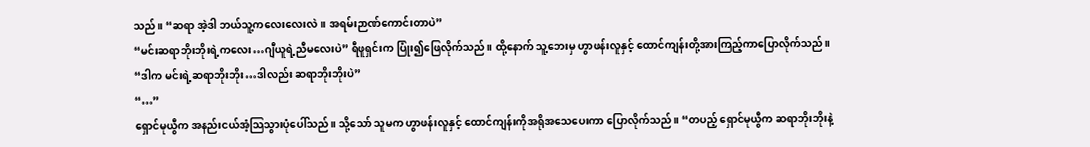သည်။ “ဆရာ အဲ့ဒါ ဘယ်သူ့ကလေးလေးလဲ။ အရမ်းဉာဏ်ကောင်းတာပဲ”
“မင်းဆရာဘိုးဘိုးရဲ့ကလေး…ဂျီယူရဲ့ညီမလေးပဲ” ရီဖူရှင်းက ပြုံး၍ဖြေလိုက်သည်။ ထို့နောက် သူ့ဘေးမှ ဟွာဖန်းလူနှင့် ထောင်ကျန်းတို့အားကြည့်ကာပြောလိုက်သည်။ “ဒါက မင်းရဲ့ဆရာဘိုးဘိုး…ဒါလည်း ဆရာဘိုးဘိုးပဲ”
“…”
ရှောင်မုယွီက အနည်းငယ်အံ့သြသွားပုံပေါ်သည်။ သို့သော် သူမက ဟွာဖန်းလူနှင့် ထောင်ကျန်းကိုအရိုအသေပေးကာ ပြောလိုက်သည်။ “တပည့် ရှောင်မုယွီက ဆရာဘိုးဘိုးနဲ့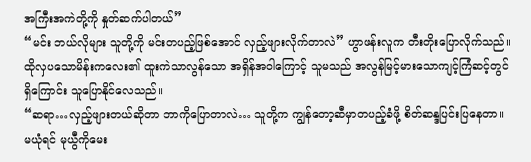အကြီးအကဲတို့ကို နှုတ်ဆက်ပါတယ်”
“မင်း ဘယ်လိုများ သူတို့ကို မင်းတပည့်ဖြစ်အောင် လှည့်ဖျားလိုက်တာလဲ” ဟွာဖန်းလူက တီးတိုးပြောလိုက်သည်။
ထိုလှပသောမိန်းကလေး၏ ထူးကဲသာလွန်သော အရှိန်အဝါကြောင့် သူမသည် အလွန်မြင့်မားသောကျင့်ကြံဆင့်တွင်ရှိကြောင်း သူပြောနိုင်လေသည်။
“ဆရာ…လှည့်ဖျားတယ်ဆိုတာ ဘာကိုပြောတာလဲ… သူတို့က ကျွန်တော့ဆီမှာတပည့်ခံဖို့ စိတ်ဆန္ဒပြင်းပြနေတာ။ မယုံရင် မုယွီကိုမေး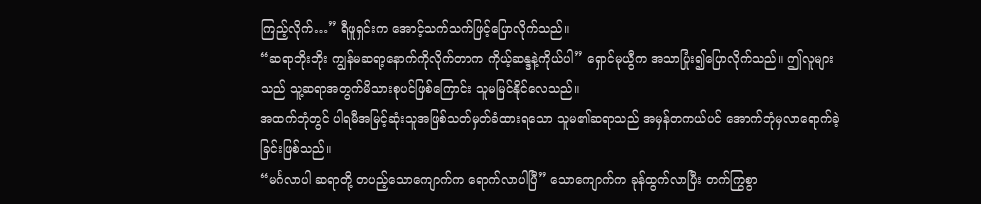ကြည့်လိုက်…” ရီဖူရှင်းက အောင့်သက်သက်ဖြင့်ပြောလိုက်သည်။
“ဆရာဘိုးဘိုး ကျွန်မဆရာ့နောက်ကိုလိုက်တာက ကိုယ့်ဆန္ဒနဲ့ကိုယ်ပါ” ရှောင်မုယွီက အသာပြုံး၍ပြောလိုက်သည်။ ဤလူများသည် သူ့ဆရာအတွက်မိသားစုပင်ဖြစ်ကြောင်း သူမမြင်နိုင်လေသည်။
အထက်ဘုံတွင် ပါရမီအမြင့်ဆုံးသူအဖြစ်သတ်မှတ်ခံထားရသော သူမ၏ဆရာသည် အမှန်တကယ်ပင် အောက်ဘုံမှလာရောက်ခဲ့ခြင်းဖြစ်သည်။
“မင်္ဂလာပါ ဆရာတို့ တပည့်သောကျောက်က ရောက်လာပါပြီ” သောကျောက်က ခုန်ထွက်လာပြီး တက်ကြွစွာ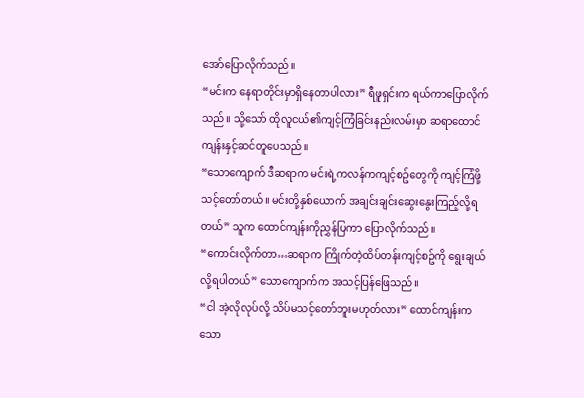အော်ပြောလိုက်သည်။
“မင်းက နေရာတိုင်းမှာရှိနေတာပါလား” ရီဖူရှင်းက ရယ်ကာပြောလိုက်သည်။ သို့သော် ထိုလူငယ်၏ကျင့်ကြံခြင်းနည်းလမ်းမှာ ဆရာထောင်ကျန်းနှင့်ဆင်တူပေသည်။
“သောကျောက် ဒီဆရာက မင်းရဲ့ကလန်ကကျင့်စဥ်တွေကို ကျင့်ကြံဖို့သင့်တော်တယ်။ မင်းတို့နှစ်ယောက် အချင်းချင်းဆွေးနွေးကြည့်လို့ရတယ်” သူက ထောင်ကျန်းကိုညွှန်ပြကာ ပြောလိုက်သည်။
“ကောင်းလိုက်တာ…ဆရာက ကြိုက်တဲ့ထိပ်တန်းကျင့်စဥ်ကို ရွေးချယ်လို့ရပါတယ်” သောကျောက်က အသင့်ပြန်ဖြေသည်။
“ငါ အဲ့လိုလုပ်လို့ သိပ်မသင့်တော်ဘူးမဟုတ်လား” ထောင်ကျန်းက သော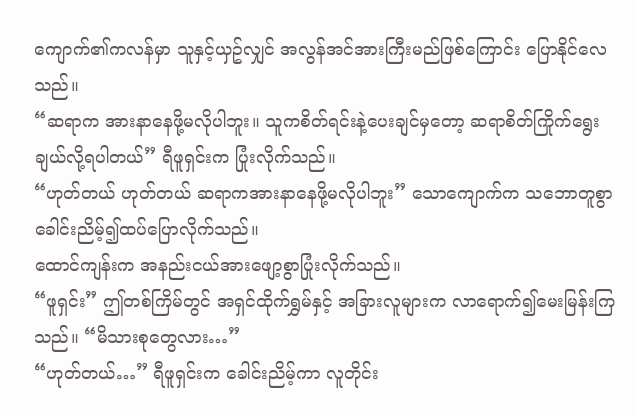ကျောက်၏ကလန်မှာ သူနှင့်ယှဥ်လျှင် အလွန်အင်အားကြီးမည်ဖြစ်ကြောင်း ပြောနိုင်လေသည်။
“ဆရာက အားနာနေဖို့မလိုပါဘူး။ သူကစိတ်ရင်းနဲ့ပေးချင်မှတော့ ဆရာစိတ်ကြိုက်ရွေးချယ်လို့ရပါတယ်” ရီဖူရှင်းက ပြုံးလိုက်သည်။
“ဟုတ်တယ် ဟုတ်တယ် ဆရာကအားနာနေဖို့မလိုပါဘူး” သောကျောက်က သဘောတူစွာခေါင်းညိမ့်၍ထပ်ပြောလိုက်သည်။
ထောင်ကျန်းက အနည်းငယ်အားဖျော့စွာပြုံးလိုက်သည်။
“ဖူရှင်း” ဤတစ်ကြိမ်တွင် အရှင်ထိုက်ရွှမ်နှင့် အခြားလူများက လာရောက်၍မေးမြန်းကြသည်။ “မိသားစုတွေလား…”
“ဟုတ်တယ်…” ရီဖူရှင်းက ခေါင်းညိမ့်ကာ လူတိုင်း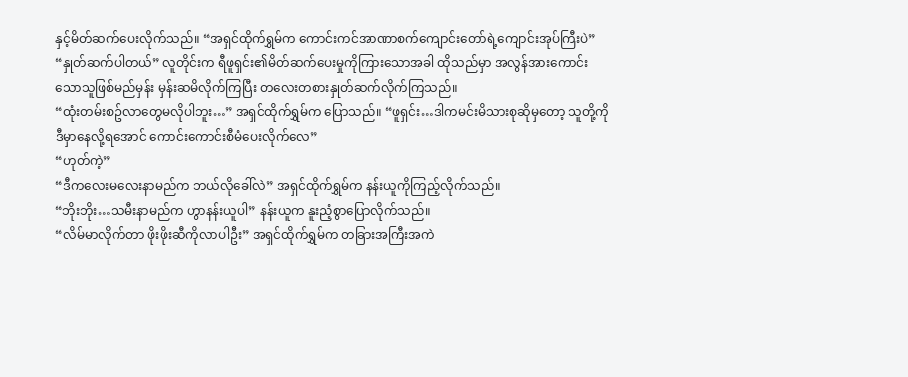နှင့်မိတ်ဆက်ပေးလိုက်သည်။ “အရှင်ထိုက်ရွှမ်က ကောင်းကင်အာဏာစက်ကျောင်းတော်ရဲ့ကျောင်းအုပ်ကြီးပဲ”
“နှုတ်ဆက်ပါတယ်” လူတိုင်းက ရီဖူရှင်း၏မိတ်ဆက်ပေးမှုကိုကြားသောအခါ ထိုသည်မှာ အလွန်အားကောင်းသောသူဖြစ်မည်မှန်း မှန်းဆမိလိုက်ကြပြီး တလေးတစားနှုတ်ဆက်လိုက်ကြသည်။
“ထုံးတမ်းစဥ်လာတွေမလိုပါဘူး…” အရှင်ထိုက်ရွှမ်က ပြောသည်။ “ဖူရှင်း…ဒါကမင်းမိသားစုဆိုမှတော့ သူတို့ကို ဒီမှာနေလို့ရအောင် ကောင်းကောင်းစီမံပေးလိုက်လေ”
“ဟုတ်ကဲ့”
“ဒီကလေးမလေးနာမည်က ဘယ်လိုခေါ်လဲ” အရှင်ထိုက်ရွှမ်က နန်းယူကိုကြည့်လိုက်သည်။
“ဘိုးဘိုး…သမီးနာမည်က ဟွာနန်းယူပါ” နန်းယူက နူးညံ့စွာပြောလိုက်သည်။
“လိမ်မာလိုက်တာ ဖိုးဖိုးဆီကိုလာပါဦး” အရှင်ထိုက်ရွှမ်က တခြားအကြီးအကဲ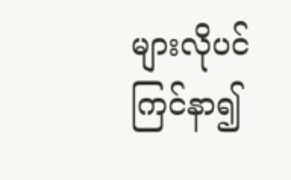များလိုပင် ကြင်နာ၍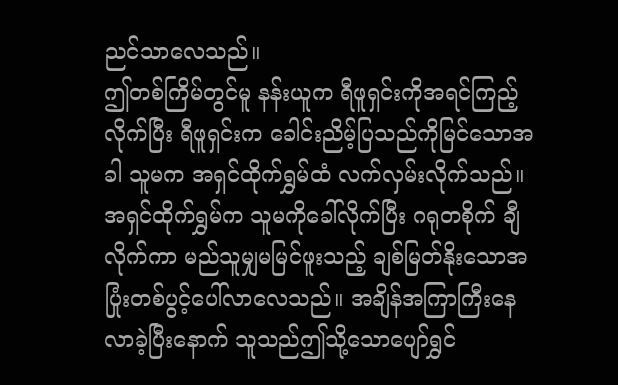ညင်သာလေသည်။
ဤတစ်ကြိမ်တွင်မူ နန်းယူက ရီဖူရှင်းကိုအရင်ကြည့်လိုက်ပြီး ရီဖူရှင်းက ခေါင်းညိမ့်ပြသည်ကိုမြင်သောအခါ သူမက အရှင်ထိုက်ရွှမ်ထံ လက်လှမ်းလိုက်သည်။
အရှင်ထိုက်ရွှမ်က သူမကိုခေါ်လိုက်ပြီး ဂရုတစိုက် ချီလိုက်ကာ မည်သူမျှမမြင်ဖူးသည့် ချစ်မြတ်နိုးသောအပြုံးတစ်ပွင့်ပေါ်လာလေသည်။ အချိန်အကြာကြီးနေလာခဲ့ပြီးနောက် သူသည်ဤသို့သောပျော်ရွှင်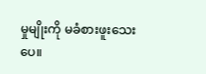မှုမျိုးကို မခံစားဖူးသေးပေ။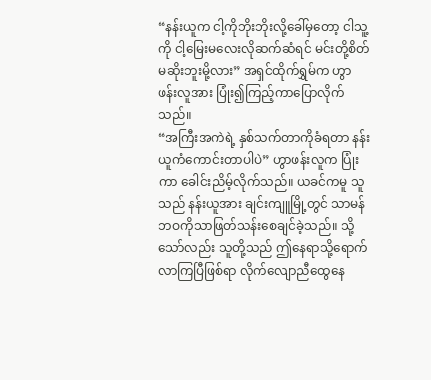“နန်းယူက ငါ့ကိုဘိုးဘိုးလို့ခေါ်မှတော့ ငါသူ့ကို ငါ့မြေးမလေးလိုဆက်ဆံရင် မင်းတို့စိတ်မဆိုးဘူးမို့လား” အရှင်ထိုက်ရွှမ်က ဟွာဖန်းလူအား ပြုံး၍ကြည့်ကာပြောလိုက်သည်။
“အကြီးအကဲရဲ့ နှစ်သက်တာကိုခံရတာ နန်းယူကံကောင်းတာပါပဲ” ဟွာဖန်းလူက ပြုံးကာ ခေါင်းညိမ့်လိုက်သည်။ ယခင်ကမူ သူသည် နန်းယူအား ချင်းကျူမြို့တွင် သာမန်ဘဝကိုသာဖြတ်သန်းစေချင်ခဲ့သည်။ သို့သော်လည်း သူတို့သည် ဤနေရာသို့ရောက်လာကြပြီဖြစ်ရာ လိုက်လျောညီထွေနေ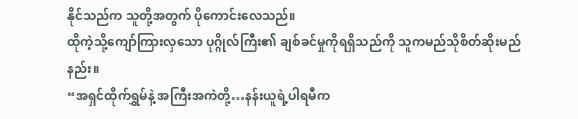နိုင်သည်က သူတို့အတွက် ပိုကောင်းလေသည်။
ထိုကဲ့သို့ကျော်ကြားလှသော ပုဂ္ဂိုလ်ကြီး၏ ချစ်ခင်မှုကိုရရှိသည်ကို သူကမည်သိုစိတ်ဆိုးမည်နည်း။
“အရှင်ထိုက်ရွှမ်နဲ့ အကြီးအကဲတို့…နန်းယူရဲ့ပါရမီက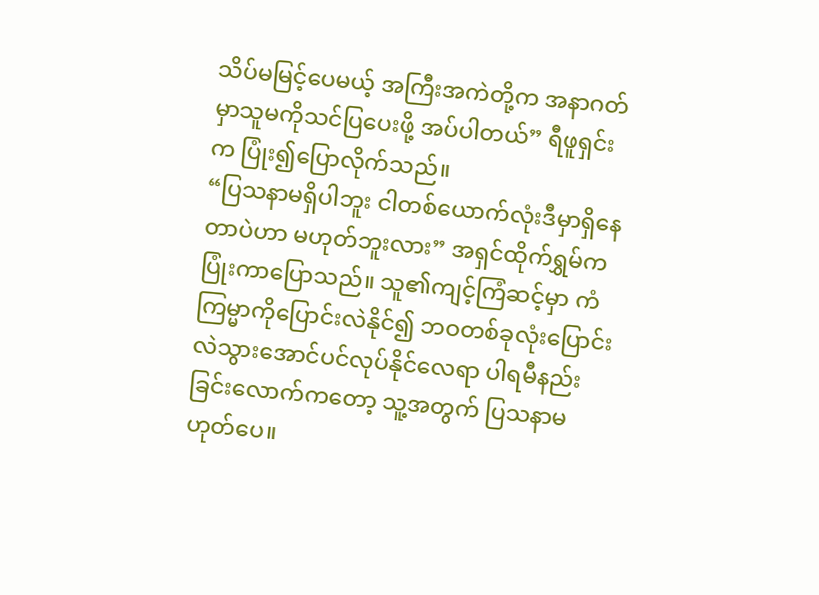သိပ်မမြင့်ပေမယ့် အကြီးအကဲတို့က အနာဂတ်မှာသူမကိုသင်ပြပေးဖို့ အပ်ပါတယ်” ရီဖူရှင်းက ပြုံး၍ပြောလိုက်သည်။
“ပြသနာမရှိပါဘူး ငါတစ်ယောက်လုံးဒီမှာရှိနေတာပဲဟာ မဟုတ်ဘူးလား” အရှင်ထိုက်ရွှမ်က ပြုံးကာပြောသည်။ သူ၏ကျင့်ကြံဆင့်မှာ ကံကြမ္မာကိုပြောင်းလဲနိုင်၍ ဘဝတစ်ခုလုံးပြောင်းလဲသွားအောင်ပင်လုပ်နိုင်လေရာ ပါရမီနည်းခြင်းလောက်ကတော့ သူ့အတွက် ပြသနာမဟုတ်ပေ။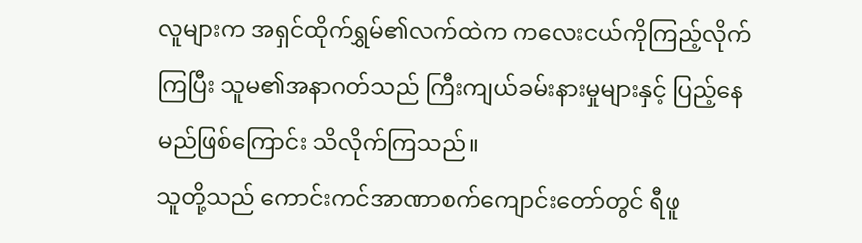လူများက အရှင်ထိုက်ရွှမ်၏လက်ထဲက ကလေးငယ်ကိုကြည့်လိုက်ကြပြီး သူမ၏အနာဂတ်သည် ကြီးကျယ်ခမ်းနားမှုများနှင့် ပြည့်နေမည်ဖြစ်ကြောင်း သိလိုက်ကြသည်။
သူတို့သည် ကောင်းကင်အာဏာစက်ကျောင်းတော်တွင် ရီဖူ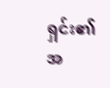ရှင်း၏ အ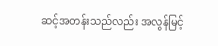ဆင့်အတန်းသည်လည်း အလွန်မြင့်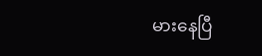မားနေပြီ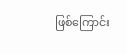ဖြစ်ကြောင်း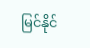မြင်နိုင်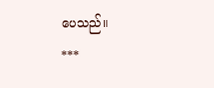ပေသည်။
***